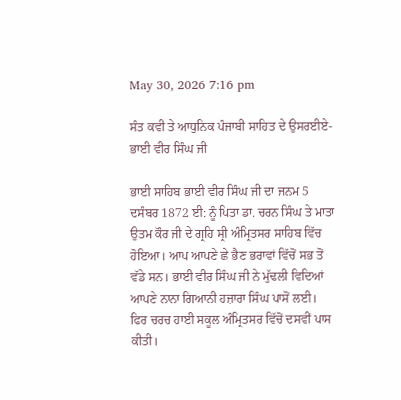May 30, 2026 7:16 pm

ਸੰਤ ਕਵੀ ਤੇ ਆਧੁਨਿਕ ਪੰਜਾਬੀ ਸਾਹਿਤ ਦੇ ਉਸਰਈਏ- ਭਾਈ ਵੀਰ ਸਿੰਘ ਜੀ

ਭਾਈ ਸਾਹਿਬ ਭਾਈ ਵੀਰ ਸਿੰਘ ਜੀ ਦਾ ਜਨਮ 5 ਦਸੰਬਰ 1872 ਈ: ਨੂੰ ਪਿਤਾ ਡਾ. ਚਰਨ ਸਿੰਘ ਤੇ ਮਾਤਾ ਉਤਮ ਕੌਰ ਜੀ ਦੇ ਗ੍ਰਹਿ ਸ੍ਰੀ ਅੰਮ੍ਰਿਤਸਰ ਸਾਹਿਬ ਵਿੱਚ ਹੋਇਆ। ਆਪ ਆਪਣੇ ਛੇ ਭੈਣ ਭਰਾਵਾਂ ਵਿੱਚੋਂ ਸਭ ਤੋਂ ਵੱਡੇ ਸਨ। ਭਾਈ ਵੀਰ ਸਿੰਘ ਜੀ ਨੇ ਮੁੱਢਲੀ ਵਿਦਿਆਂ ਆਪਣੇ ਨਾਨਾ ਗਿਆਨੀ ਹਜ਼ਾਰਾ ਸਿੰਘ ਪਾਸੋਂ ਲਈ। ਫਿਰ ਚਰਚ ਹਾਈ ਸਕੂਲ ਅੰਮ੍ਰਿਤਸਰ ਵਿੱਚੋਂ ਦਸਵੀਂ ਪਾਸ ਕੀਤੀ।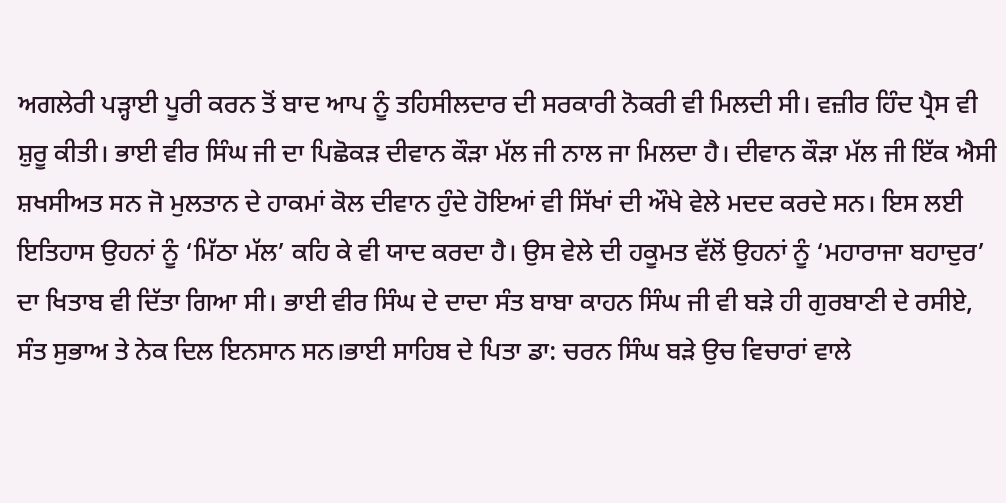ਅਗਲੇਰੀ ਪੜ੍ਹਾਈ ਪੂਰੀ ਕਰਨ ਤੋਂ ਬਾਦ ਆਪ ਨੂੰ ਤਹਿਸੀਲਦਾਰ ਦੀ ਸਰਕਾਰੀ ਨੋਕਰੀ ਵੀ ਮਿਲਦੀ ਸੀ। ਵਜ਼ੀਰ ਹਿੰਦ ਪ੍ਰੈਸ ਵੀ ਸ਼ੁਰੂ ਕੀਤੀ। ਭਾਈ ਵੀਰ ਸਿੰਘ ਜੀ ਦਾ ਪਿਛੋਕੜ ਦੀਵਾਨ ਕੌੜਾ ਮੱਲ ਜੀ ਨਾਲ ਜਾ ਮਿਲਦਾ ਹੈ। ਦੀਵਾਨ ਕੌੜਾ ਮੱਲ ਜੀ ਇੱਕ ਐਸੀ ਸ਼ਖਸੀਅਤ ਸਨ ਜੋ ਮੁਲਤਾਨ ਦੇ ਹਾਕਮਾਂ ਕੋਲ ਦੀਵਾਨ ਹੁੰਦੇ ਹੋਇਆਂ ਵੀ ਸਿੱਖਾਂ ਦੀ ਔਖੇ ਵੇਲੇ ਮਦਦ ਕਰਦੇ ਸਨ। ਇਸ ਲਈ ਇਤਿਹਾਸ ਉਹਨਾਂ ਨੂੰ ‘ਮਿੱਠਾ ਮੱਲ’ ਕਹਿ ਕੇ ਵੀ ਯਾਦ ਕਰਦਾ ਹੈ। ਉਸ ਵੇਲੇ ਦੀ ਹਕੂਮਤ ਵੱਲੋਂ ਉਹਨਾਂ ਨੂੰ ‘ਮਹਾਰਾਜਾ ਬਹਾਦੁਰ’ ਦਾ ਖਿਤਾਬ ਵੀ ਦਿੱਤਾ ਗਿਆ ਸੀ। ਭਾਈ ਵੀਰ ਸਿੰਘ ਦੇ ਦਾਦਾ ਸੰਤ ਬਾਬਾ ਕਾਹਨ ਸਿੰਘ ਜੀ ਵੀ ਬੜੇ ਹੀ ਗੁਰਬਾਣੀ ਦੇ ਰਸੀਏ, ਸੰਤ ਸੁਭਾਅ ਤੇ ਨੇਕ ਦਿਲ ਇਨਸਾਨ ਸਨ।ਭਾਈ ਸਾਹਿਬ ਦੇ ਪਿਤਾ ਡਾ: ਚਰਨ ਸਿੰਘ ਬੜੇ ਉਚ ਵਿਚਾਰਾਂ ਵਾਲੇ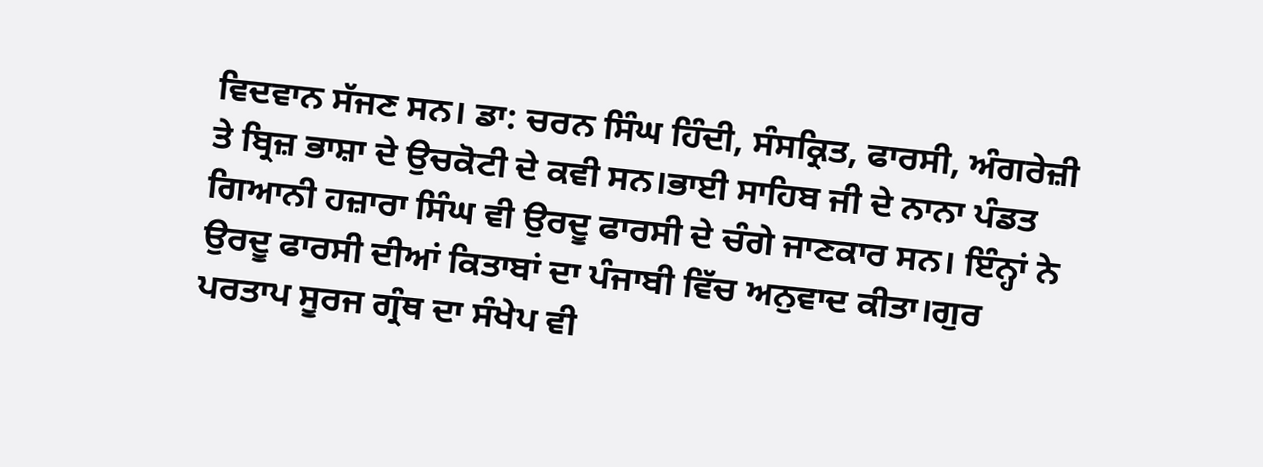ਵਿਦਵਾਨ ਸੱਜਣ ਸਨ। ਡਾ: ਚਰਨ ਸਿੰਘ ਹਿੰਦੀ, ਸੰਸਕ੍ਰਿਤ, ਫਾਰਸੀ, ਅੰਗਰੇਜ਼ੀ ਤੇ ਬ੍ਰਿਜ਼ ਭਾਸ਼ਾ ਦੇ ਉਚਕੋਟੀ ਦੇ ਕਵੀ ਸਨ।ਭਾਈ ਸਾਹਿਬ ਜੀ ਦੇ ਨਾਨਾ ਪੰਡਤ ਗਿਆਨੀ ਹਜ਼ਾਰਾ ਸਿੰਘ ਵੀ ਉਰਦੂ ਫਾਰਸੀ ਦੇ ਚੰਗੇ ਜਾਣਕਾਰ ਸਨ। ਇੰਨ੍ਹਾਂ ਨੇ ਉਰਦੂ ਫਾਰਸੀ ਦੀਆਂ ਕਿਤਾਬਾਂ ਦਾ ਪੰਜਾਬੀ ਵਿੱਚ ਅਨੁਵਾਦ ਕੀਤਾ।ਗੁਰ ਪਰਤਾਪ ਸੂਰਜ ਗ੍ਰੰਥ ਦਾ ਸੰਖੇਪ ਵੀ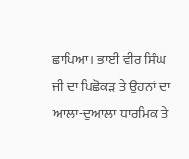ਛਾਪਿਆ। ਭਾਈ ਵੀਰ ਸਿੰਘ ਜੀ ਦਾ ਪਿਛੋਕੜ ਤੇ ਉਹਨਾਂ ਦਾ ਆਲਾ-ਦੁਆਲਾ ਧਾਰਮਿਕ ਤੇ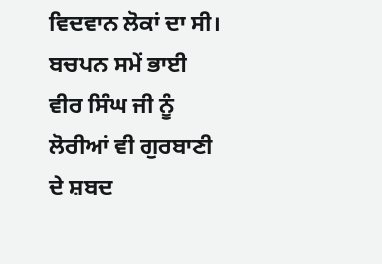ਵਿਦਵਾਨ ਲੋਕਾਂ ਦਾ ਸੀ। ਬਚਪਨ ਸਮੇਂ ਭਾਈ ਵੀਰ ਸਿੰਘ ਜੀ ਨੂੰ ਲੋਰੀਆਂ ਵੀ ਗੁਰਬਾਣੀ ਦੇ ਸ਼ਬਦ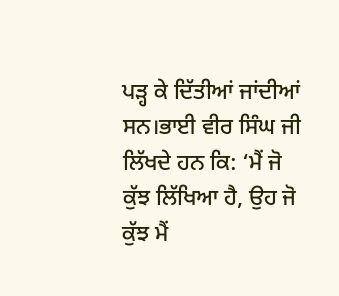ਪੜ੍ਹ ਕੇ ਦਿੱਤੀਆਂ ਜਾਂਦੀਆਂ ਸਨ।ਭਾਈ ਵੀਰ ਸਿੰਘ ਜੀ ਲਿੱਖਦੇ ਹਨ ਕਿ: ‘ਮੈਂ ਜੋ ਕੁੱਝ ਲਿੱਖਿਆ ਹੈ, ਉਹ ਜੋ ਕੁੱਝ ਮੈਂ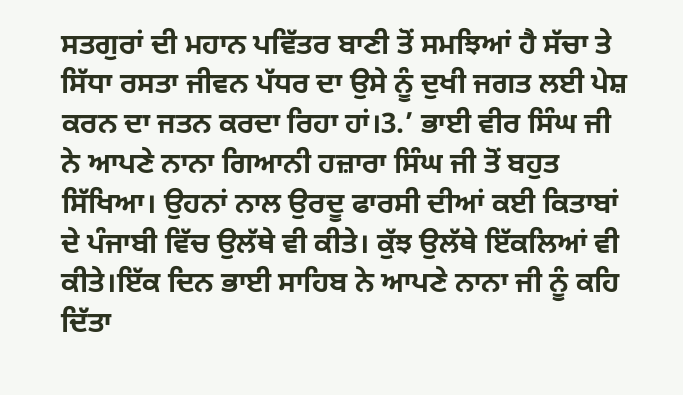ਸਤਗੁਰਾਂ ਦੀ ਮਹਾਨ ਪਵਿੱਤਰ ਬਾਣੀ ਤੋਂ ਸਮਝਿਆਂ ਹੈ ਸੱਚਾ ਤੇ ਸਿੱਧਾ ਰਸਤਾ ਜੀਵਨ ਪੱਧਰ ਦਾ ਉਸੇ ਨੂੰ ਦੁਖੀ ਜਗਤ ਲਈ ਪੇਸ਼ ਕਰਨ ਦਾ ਜਤਨ ਕਰਦਾ ਰਿਹਾ ਹਾਂ।3.’ ਭਾਈ ਵੀਰ ਸਿੰਘ ਜੀ ਨੇ ਆਪਣੇ ਨਾਨਾ ਗਿਆਨੀ ਹਜ਼ਾਰਾ ਸਿੰਘ ਜੀ ਤੋਂ ਬਹੁਤ ਸਿੱਖਿਆ। ਉਹਨਾਂ ਨਾਲ ਉਰਦੂ ਫਾਰਸੀ ਦੀਆਂ ਕਈ ਕਿਤਾਬਾਂ ਦੇ ਪੰਜਾਬੀ ਵਿੱਚ ਉਲੱਥੇ ਵੀ ਕੀਤੇ। ਕੁੱਝ ਉਲੱਥੇ ਇੱਕਲਿਆਂ ਵੀ ਕੀਤੇ।ਇੱਕ ਦਿਨ ਭਾਈ ਸਾਹਿਬ ਨੇ ਆਪਣੇ ਨਾਨਾ ਜੀ ਨੂੰ ਕਹਿ ਦਿੱਤਾ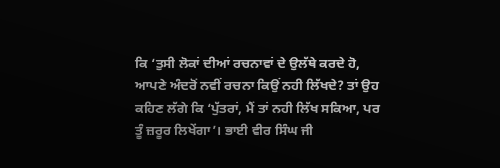ਕਿ ‘ਤੁਸੀ ਲੋਕਾਂ ਦੀਆਂ ਰਚਨਾਵਾਂ ਦੇ ਉਲੱਥੇ ਕਰਦੇ ਹੋ, ਆਪਣੇ ਅੰਦਰੋਂ ਨਵੀਂ ਰਚਨਾ ਕਿਉਂ ਨਹੀ ਲਿੱਖਦੇ? ਤਾਂ ਉਹ ਕਹਿਣ ਲੱਗੇ ਕਿ ‘ਪੁੱਤਰਾਂ, ਮੈਂ ਤਾਂ ਨਹੀ ਲਿੱਖ ਸਕਿਆ, ਪਰ ਤੂੰ ਜ਼ਰੂਰ ਲਿਖੇਂਗਾ’। ਭਾਈ ਵੀਰ ਸਿੰਘ ਜੀ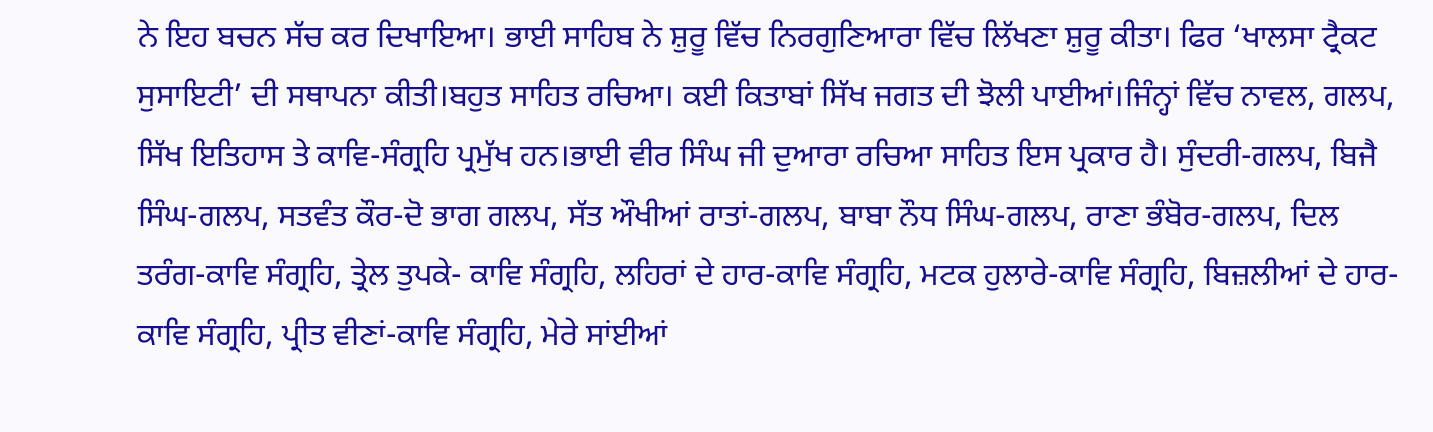ਨੇ ਇਹ ਬਚਨ ਸੱਚ ਕਰ ਦਿਖਾਇਆ। ਭਾਈ ਸਾਹਿਬ ਨੇ ਸ਼ੁਰੂ ਵਿੱਚ ਨਿਰਗੁਣਿਆਰਾ ਵਿੱਚ ਲਿੱਖਣਾ ਸ਼ੁਰੂ ਕੀਤਾ। ਫਿਰ ‘ਖਾਲਸਾ ਟ੍ਰੈਕਟ ਸੁਸਾਇਟੀ’ ਦੀ ਸਥਾਪਨਾ ਕੀਤੀ।ਬਹੁਤ ਸਾਹਿਤ ਰਚਿਆ। ਕਈ ਕਿਤਾਬਾਂ ਸਿੱਖ ਜਗਤ ਦੀ ਝੋਲੀ ਪਾਈਆਂ।ਜਿੰਨ੍ਹਾਂ ਵਿੱਚ ਨਾਵਲ, ਗਲਪ, ਸਿੱਖ ਇਤਿਹਾਸ ਤੇ ਕਾਵਿ-ਸੰਗ੍ਰਹਿ ਪ੍ਰਮੁੱਖ ਹਨ।ਭਾਈ ਵੀਰ ਸਿੰਘ ਜੀ ਦੁਆਰਾ ਰਚਿਆ ਸਾਹਿਤ ਇਸ ਪ੍ਰਕਾਰ ਹੈ। ਸੁੰਦਰੀ-ਗਲਪ, ਬਿਜੈ ਸਿੰਘ-ਗਲਪ, ਸਤਵੰਤ ਕੌਰ-ਦੋ ਭਾਗ ਗਲਪ, ਸੱਤ ਔਖੀਆਂ ਰਾਤਾਂ-ਗਲਪ, ਬਾਬਾ ਨੌਧ ਸਿੰਘ-ਗਲਪ, ਰਾਣਾ ਭੰਬੋਰ-ਗਲਪ, ਦਿਲ ਤਰੰਗ-ਕਾਵਿ ਸੰਗ੍ਰਹਿ, ਤ੍ਰੇਲ ਤੁਪਕੇ- ਕਾਵਿ ਸੰਗ੍ਰਹਿ, ਲਹਿਰਾਂ ਦੇ ਹਾਰ-ਕਾਵਿ ਸੰਗ੍ਰਹਿ, ਮਟਕ ਹੁਲਾਰੇ-ਕਾਵਿ ਸੰਗ੍ਰਹਿ, ਬਿਜ਼ਲੀਆਂ ਦੇ ਹਾਰ-ਕਾਵਿ ਸੰਗ੍ਰਹਿ, ਪ੍ਰੀਤ ਵੀਣਾਂ-ਕਾਵਿ ਸੰਗ੍ਰਹਿ, ਮੇਰੇ ਸਾਂਈਆਂ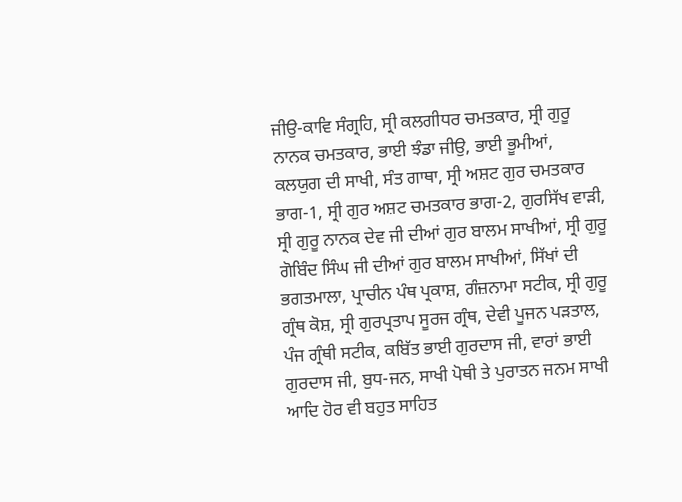ਜੀਉ-ਕਾਵਿ ਸੰਗ੍ਰਹਿ, ਸ੍ਰੀ ਕਲਗੀਧਰ ਚਮਤਕਾਰ, ਸ੍ਰੀ ਗੁਰੂ ਨਾਨਕ ਚਮਤਕਾਰ, ਭਾਈ ਝੰਡਾ ਜੀਉ, ਭਾਈ ਭੂਮੀਆਂ, ਕਲਯੁਗ ਦੀ ਸਾਖੀ, ਸੰਤ ਗਾਥਾ, ਸ੍ਰੀ ਅਸ਼ਟ ਗੁਰ ਚਮਤਕਾਰ ਭਾਗ-1, ਸ੍ਰੀ ਗੁਰ ਅਸ਼ਟ ਚਮਤਕਾਰ ਭਾਗ-2, ਗੁਰਸਿੱਖ ਵਾੜੀ, ਸ੍ਰੀ ਗੁਰੂ ਨਾਨਕ ਦੇਵ ਜੀ ਦੀਆਂ ਗੁਰ ਬਾਲਮ ਸਾਖੀਆਂ, ਸ੍ਰੀ ਗੁਰੂ ਗੋਬਿੰਦ ਸਿੰਘ ਜੀ ਦੀਆਂ ਗੁਰ ਬਾਲਮ ਸਾਖੀਆਂ, ਸਿੱਖਾਂ ਦੀ ਭਗਤਮਾਲਾ, ਪ੍ਰਾਚੀਨ ਪੰਥ ਪ੍ਰਕਾਸ਼, ਗੰਜ਼ਨਾਮਾ ਸਟੀਕ, ਸ੍ਰੀ ਗੁਰੂ ਗ੍ਰੰਥ ਕੋਸ਼, ਸ੍ਰੀ ਗੁਰਪ੍ਰਤਾਪ ਸੂਰਜ ਗ੍ਰੰਥ, ਦੇਵੀ ਪੂਜਨ ਪੜਤਾਲ, ਪੰਜ ਗ੍ਰੰਥੀ ਸਟੀਕ, ਕਬਿੱਤ ਭਾਈ ਗੁਰਦਾਸ ਜੀ, ਵਾਰਾਂ ਭਾਈ ਗੁਰਦਾਸ ਜੀ, ਬੁਧ-ਜਨ, ਸਾਖੀ ਪੋਥੀ ਤੇ ਪੁਰਾਤਨ ਜਨਮ ਸਾਖੀ ਆਦਿ ਹੋਰ ਵੀ ਬਹੁਤ ਸਾਹਿਤ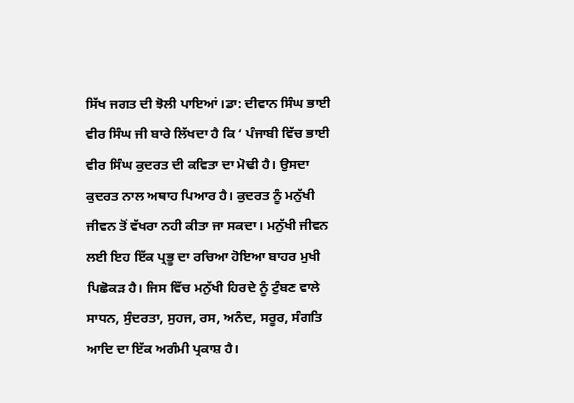ਸਿੱਖ ਜਗਤ ਦੀ ਝੋਲੀ ਪਾਇਆਂ।ਡਾ: ਦੀਵਾਨ ਸਿੰਘ ਭਾਈ ਵੀਰ ਸਿੰਘ ਜੀ ਬਾਰੇ ਲਿੱਖਦਾ ਹੈ ਕਿ ‘ ਪੰਜਾਬੀ ਵਿੱਚ ਭਾਈ ਵੀਰ ਸਿੰਘ ਕੁਦਰਤ ਦੀ ਕਵਿਤਾ ਦਾ ਮੋਢੀ ਹੈ। ਉਸਦਾ ਕੁਦਰਤ ਨਾਲ ਅਥਾਹ ਪਿਆਰ ਹੈ। ਕੁਦਰਤ ਨੂੰ ਮਨੁੱਖੀ ਜੀਵਨ ਤੋਂ ਵੱਖਰਾ ਨਹੀ ਕੀਤਾ ਜਾ ਸਕਦਾ। ਮਨੁੱਖੀ ਜੀਵਨ ਲਈ ਇਹ ਇੱਕ ਪ੍ਰਭੂ ਦਾ ਰਚਿਆ ਹੋਇਆ ਬਾਹਰ ਮੁਖੀ ਪਿਛੋਕੜ ਹੈ। ਜਿਸ ਵਿੱਚ ਮਨੁੱਖੀ ਹਿਰਦੇ ਨੂੰ ਟੁੰਬਣ ਵਾਲੇ ਸਾਧਨ, ਸੁੰਦਰਤਾ, ਸੁਹਜ, ਰਸ, ਅਨੰਦ, ਸਰੂਰ, ਸੰਗਤਿ ਆਦਿ ਦਾ ਇੱਕ ਅਗੰਮੀ ਪ੍ਰਕਾਸ਼ ਹੈ।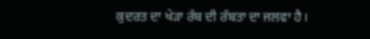ਕੁਦਰਤ ਦਾ ਖੇੜਾ ਰੱਬ ਦੀ ਰੱਬਤਾ ਦਾ ਜਲਵਾ ਹੈ।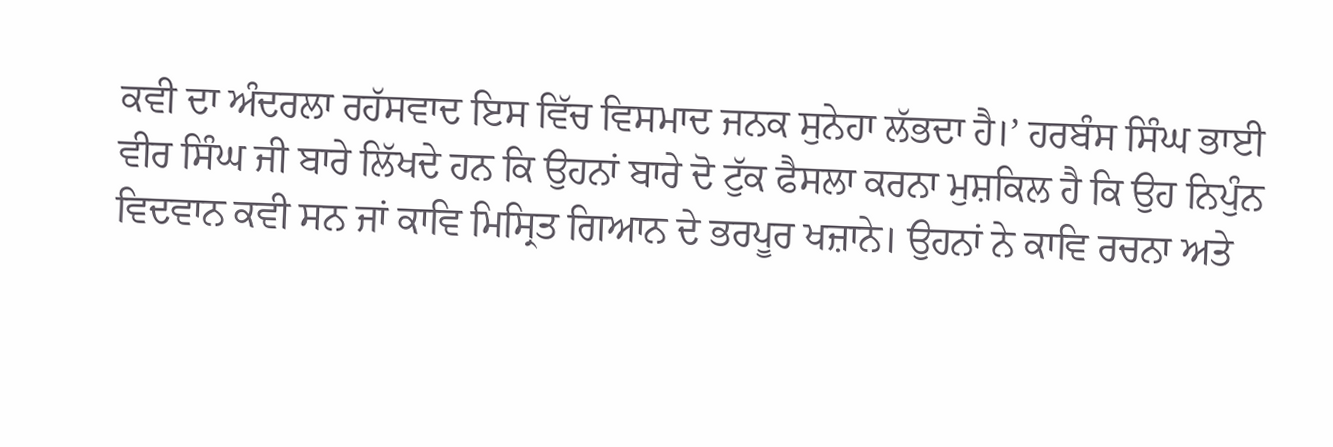ਕਵੀ ਦਾ ਅੰਦਰਲਾ ਰਹੱਸਵਾਦ ਇਸ ਵਿੱਚ ਵਿਸਮਾਦ ਜਨਕ ਸੁਨੇਹਾ ਲੱਭਦਾ ਹੈ।’ ਹਰਬੰਸ ਸਿੰਘ ਭਾਈ ਵੀਰ ਸਿੰਘ ਜੀ ਬਾਰੇ ਲਿੱਖਦੇ ਹਨ ਕਿ ਉਹਨਾਂ ਬਾਰੇ ਦੋ ਟੁੱਕ ਫੈਸਲਾ ਕਰਨਾ ਮੁਸ਼ਕਿਲ ਹੈ ਕਿ ਉਹ ਨਿਪੁੰਨ ਵਿਦਵਾਨ ਕਵੀ ਸਨ ਜਾਂ ਕਾਵਿ ਮਿਸ੍ਰਿਤ ਗਿਆਨ ਦੇ ਭਰਪੂਰ ਖਜ਼ਾਨੇ। ਉਹਨਾਂ ਨੇ ਕਾਵਿ ਰਚਨਾ ਅਤੇ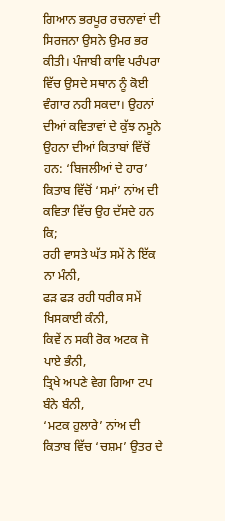ਗਿਆਨ ਭਰਪੂਰ ਰਚਨਾਵਾਂ ਦੀ ਸਿਰਜਨਾ ਉਸਨੇ ਉਮਰ ਭਰ ਕੀਤੀ। ਪੰਜਾਬੀ ਕਾਵਿ ਪਰੰਪਰਾ ਵਿੱਚ ਉਸਦੇ ਸਥਾਨ ਨੂੰ ਕੋਈ ਵੰਗਾਰ ਨਹੀ ਸਕਦਾ। ਉਹਨਾਂ ਦੀਆਂ ਕਵਿਤਾਵਾਂ ਦੇ ਕੁੱਝ ਨਮੂਨੇ ਉਹਨਾ ਦੀਆਂ ਕਿਤਾਬਾਂ ਵਿੱਚੋਂ ਹਨ: ‘ਬਿਜਲੀਆਂ ਦੇ ਹਾਰ’ ਕਿਤਾਬ ਵਿੱਚੋਂ ‘ਸਮਾਂ’ ਨਾਂਅ ਦੀ ਕਵਿਤਾ ਵਿੱਚ ਉਹ ਦੱਸਦੇ ਹਨ ਕਿ;
ਰਹੀ ਵਾਸਤੇ ਘੱਤ ਸਮੇਂ ਨੇ ਇੱਕ ਨਾ ਮੰਨੀ,
ਫੜ ਫੜ ਰਹੀ ਧਰੀਕ ਸਮੇਂ ਖਿਸਕਾਈ ਕੰਨੀ,
ਕਿਵੇਂ ਨ ਸਕੀ ਰੋਕ ਅਟਕ ਜੋ ਪਾਏ ਭੰਨੀ,
ਤ੍ਰਿਖੇ ਅਪਣੇ ਵੇਗ ਗਿਆ ਟਪ ਬੰਨੇ ਬੰਨੀ,
‘ਮਟਕ ਹੁਲਾਰੇ’ ਨਾਂਅ ਦੀ ਕਿਤਾਬ ਵਿੱਚ ‘ਚਸ਼ਮ’ ਉਤਰ ਦੇ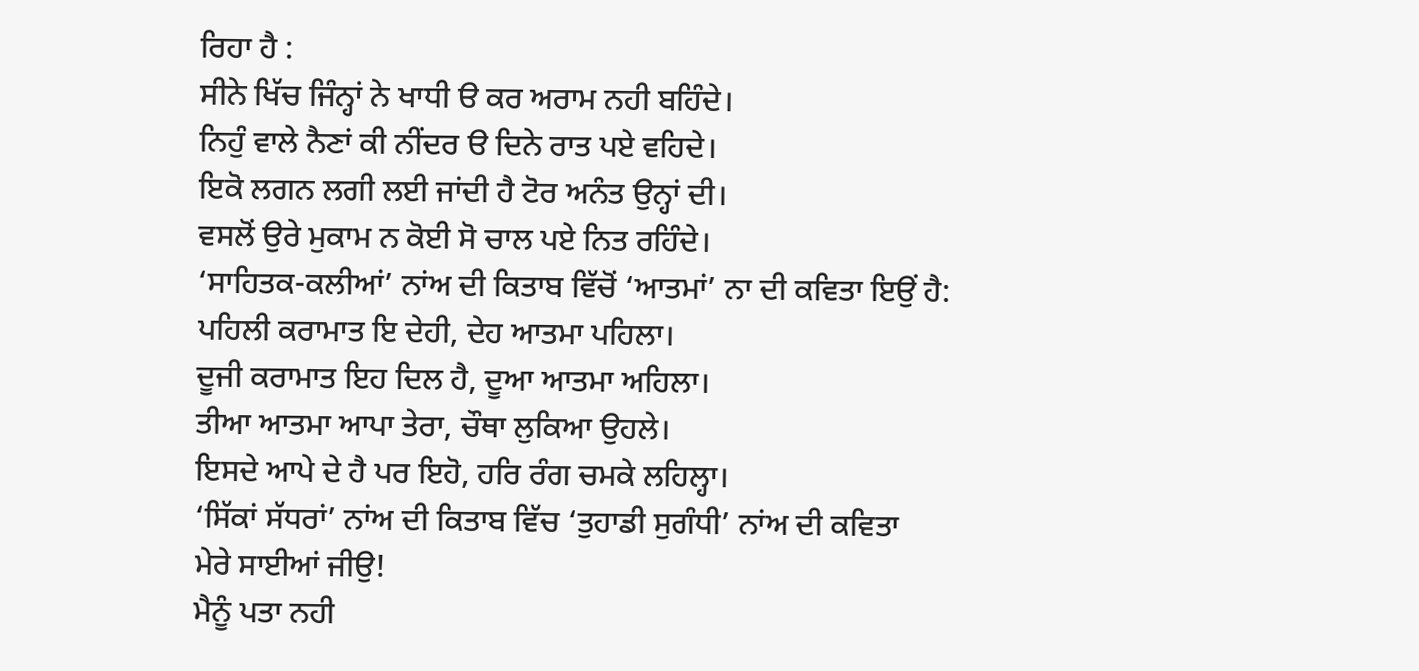ਰਿਹਾ ਹੈ :
ਸੀਨੇ ਖਿੱਚ ਜਿੰਨ੍ਹਾਂ ਨੇ ਖਾਧੀ ੳ ਕਰ ਅਰਾਮ ਨਹੀ ਬਹਿੰਦੇ।
ਨਿਹੁੰ ਵਾਲੇ ਨੈਣਾਂ ਕੀ ਨੀਂਦਰ ੳ ਦਿਨੇ ਰਾਤ ਪਏ ਵਹਿਦੇ।
ਇਕੋ ਲਗਨ ਲਗੀ ਲਈ ਜਾਂਦੀ ਹੈ ਟੋਰ ਅਨੰਤ ਉਨ੍ਹਾਂ ਦੀ।
ਵਸਲੋਂ ਉਰੇ ਮੁਕਾਮ ਨ ਕੋਈ ਸੋ ਚਾਲ ਪਏ ਨਿਤ ਰਹਿੰਦੇ।
‘ਸਾਹਿਤਕ-ਕਲੀਆਂ’ ਨਾਂਅ ਦੀ ਕਿਤਾਬ ਵਿੱਚੋਂ ‘ਆਤਮਾਂ’ ਨਾ ਦੀ ਕਵਿਤਾ ਇਉਂ ਹੈ:
ਪਹਿਲੀ ਕਰਾਮਾਤ ਇ ਦੇਹੀ, ਦੇਹ ਆਤਮਾ ਪਹਿਲਾ।
ਦੂਜੀ ਕਰਾਮਾਤ ਇਹ ਦਿਲ ਹੈ, ਦੂਆ ਆਤਮਾ ਅਹਿਲਾ।
ਤੀਆ ਆਤਮਾ ਆਪਾ ਤੇਰਾ, ਚੌਥਾ ਲੁਕਿਆ ਉਹਲੇ।
ਇਸਦੇ ਆਪੇ ਦੇ ਹੈ ਪਰ ਇਹੋ, ਹਰਿ ਰੰਗ ਚਮਕੇ ਲਹਿਲ੍ਹਾ।
‘ਸਿੱਕਾਂ ਸੱਧਰਾਂ’ ਨਾਂਅ ਦੀ ਕਿਤਾਬ ਵਿੱਚ ‘ਤੁਹਾਡੀ ਸੁਗੰਧੀ’ ਨਾਂਅ ਦੀ ਕਵਿਤਾ
ਮੇਰੇ ਸਾਈਆਂ ਜੀਉ!
ਮੈਨੂੰ ਪਤਾ ਨਹੀ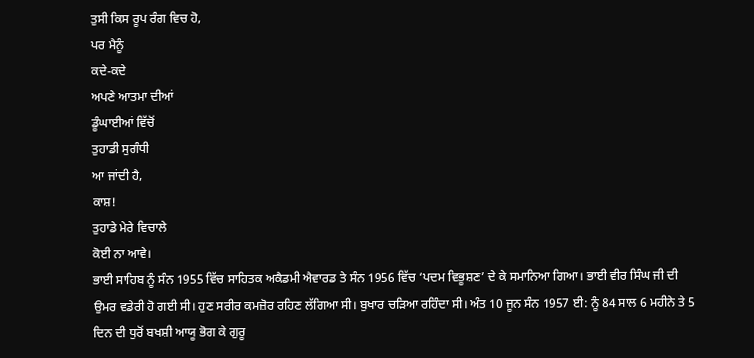ਤੁਸੀ ਕਿਸ ਰੂਪ ਰੰਗ ਵਿਚ ਹੋ,
ਪਰ ਮੈਨੂੰ
ਕਦੇ-ਕਦੇ
ਅਪਣੇ ਆਤਮਾ ਦੀਆਂ
ਡੂੰਘਾਈਆਂ ਵਿੱਚੋਂ
ਤੁਹਾਡੀ ਸੁਗੰਧੀ
ਆ ਜਾਂਦੀ ਹੈ,
ਕਾਸ਼!
ਤੁਹਾਡੇ ਮੇਰੇ ਵਿਚਾਲੇ
ਕੋਈ ਨਾ ਆਵੇ।
ਭਾਈ ਸਾਹਿਬ ਨੂੰ ਸੰਨ 1955 ਵਿੱਚ ਸਾਹਿਤਕ ਅਕੈਡਮੀ ਐਵਾਰਡ ਤੇ ਸੰਨ 1956 ਵਿੱਚ ‘ਪਦਮ ਵਿਭੂਸ਼ਣ’ ਦੇ ਕੇ ਸਮਾਨਿਆ ਗਿਆ। ਭਾਈ ਵੀਰ ਸਿੰਘ ਜੀ ਦੀ ਉਮਰ ਵਡੇਰੀ ਹੋ ਗਈ ਸੀ। ਹੁਣ ਸਰੀਰ ਕਮਜ਼ੋਰ ਰਹਿਣ ਲੱਗਿਆ ਸੀ। ਬੁਖਾਰ ਚੜਿਆ ਰਹਿੰਦਾ ਸੀ। ਅੰਤ 10 ਜੂਨ ਸੰਨ 1957 ਈ: ਨੂੰ 84 ਸਾਲ 6 ਮਹੀਨੇ ਤੇ 5 ਦਿਨ ਦੀ ਧੁਰੋਂ ਬਖਸ਼ੀ ਆਯੂ ਭੋਗ ਕੇ ਗੁਰੂ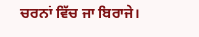ਚਰਨਾਂ ਵਿੱਚ ਜਾ ਬਿਰਾਜੇ।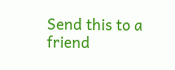Send this to a friend